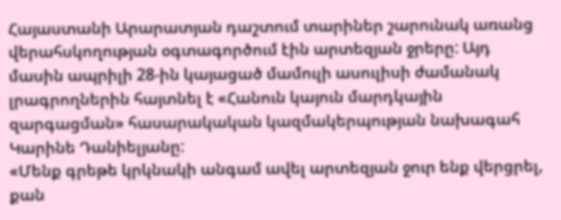Հայաստանի Արարատյան դաշտում տարիներ շարունակ առանց վերահսկողության օգտագործում էին արտեզյան ջրերը: Այդ մասին ապրիլի 28-ին կայացած մամուլի ասուլիսի ժամանակ լրագրողներին հայտնել է «Հանուն կայուն մարդկային զարգացման» հասարակական կազմակերպության նախագահ Կարինե Դանիելյանը:
«Մենք գրեթե կրկնակի անգամ ավել արտեզյան ջուր ենք վերցրել, քան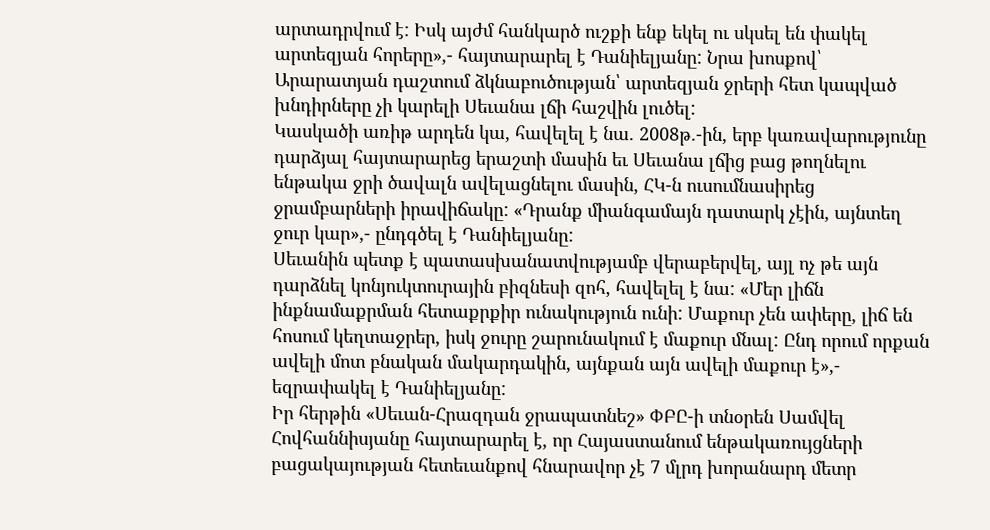արտադրվում է: Իսկ այժմ հանկարծ ուշքի ենք եկել ու սկսել են փակել արտեզյան հորերը»,- հայտարարել է Դանիելյանը: Նրա խոսքով՝ Արարատյան դաշտում ձկնաբուծության՝ արտեզյան ջրերի հետ կապված խնդիրները չի կարելի Սեւանա լճի հաշվին լուծել:
Կասկածի առիթ արդեն կա, հավելել է նա. 2008թ.-ին, երբ կառավարությունը դարձյալ հայտարարեց երաշտի մասին եւ Սեւանա լճից բաց թողնելու ենթակա ջրի ծավալն ավելացնելու մասին, ՀԿ-ն ուսումնասիրեց ջրամբարների իրավիճակը: «Դրանք միանգամայն դատարկ չէին, այնտեղ ջուր կար»,- ընդգծել է Դանիելյանը:
Սեւանին պետք է պատասխանատվությամբ վերաբերվել, այլ ոչ թե այն դարձնել կոնյուկտուրային բիզնեսի զոհ, հավելել է նա: «Մեր լիճն ինքնամաքրման հետաքրքիր ունակություն ունի: Մաքուր չեն ափերը, լիճ են հոսում կեղտաջրեր, իսկ ջուրը շարունակում է մաքուր մնալ: Ընդ որում որքան ավելի մոտ բնական մակարդակին, այնքան այն ավելի մաքուր է»,- եզրափակել է Դանիելյանը:
Իր հերթին «Սեւան-Հրազդան ջրապատնեշ» ՓԲԸ-ի տնօրեն Սամվել Հովհաննիսյանը հայտարարել է, որ Հայաստանում ենթակառույցների բացակայության հետեւանքով հնարավոր չէ 7 մլրդ խորանարդ մետր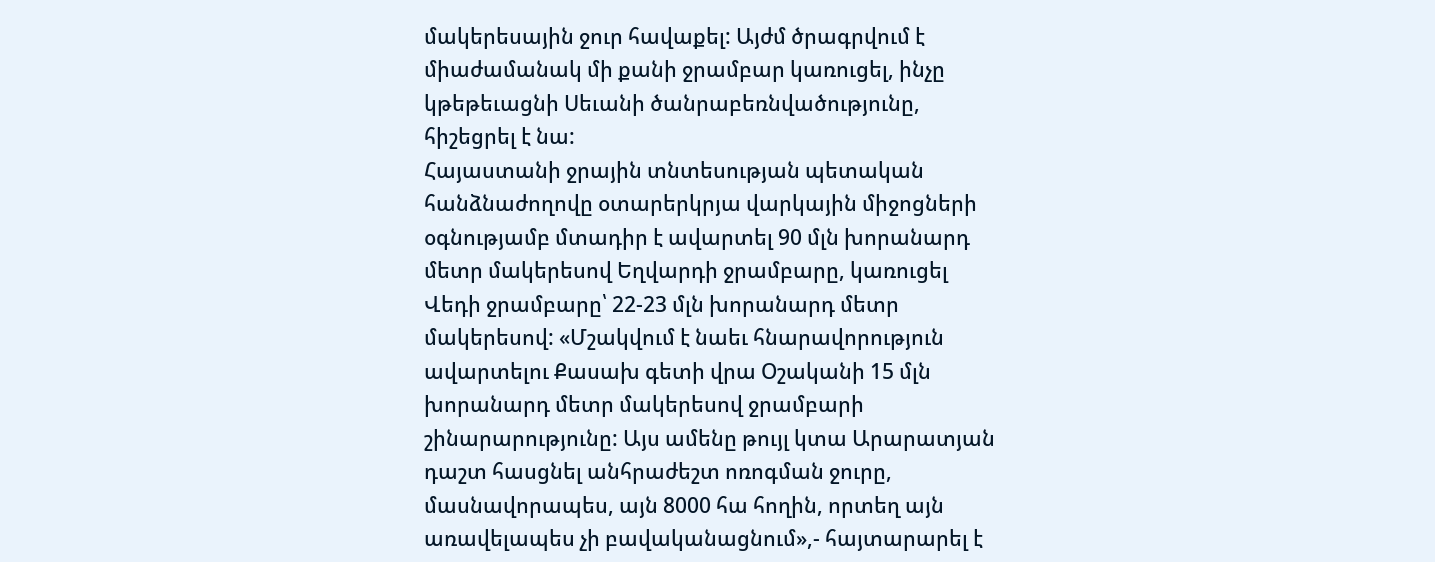մակերեսային ջուր հավաքել: Այժմ ծրագրվում է միաժամանակ մի քանի ջրամբար կառուցել, ինչը կթեթեւացնի Սեւանի ծանրաբեռնվածությունը, հիշեցրել է նա:
Հայաստանի ջրային տնտեսության պետական հանձնաժողովը օտարերկրյա վարկային միջոցների օգնությամբ մտադիր է ավարտել 90 մլն խորանարդ մետր մակերեսով Եղվարդի ջրամբարը, կառուցել Վեդի ջրամբարը՝ 22-23 մլն խորանարդ մետր մակերեսով: «Մշակվում է նաեւ հնարավորություն ավարտելու Քասախ գետի վրա Օշականի 15 մլն խորանարդ մետր մակերեսով ջրամբարի շինարարությունը: Այս ամենը թույլ կտա Արարատյան դաշտ հասցնել անհրաժեշտ ոռոգման ջուրը, մասնավորապես, այն 8000 հա հողին, որտեղ այն առավելապես չի բավականացնում»,- հայտարարել է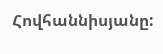Հովհաննիսյանը: